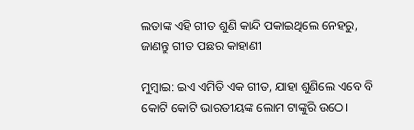ଲତାଙ୍କ ଏହି ଗୀତ ଶୁଣି କାନ୍ଦି ପକାଇଥିଲେ ନେହରୁ, ଜାଣନ୍ତୁ ଗୀତ ପଛର କାହାଣୀ

ମୁମ୍ବାଇ: ଇଏ ଏମିତି ଏକ ଗୀତ, ଯାହା ଶୁଣିଲେ ଏବେ ବି କୋଟି କୋଟି ଭାରତୀୟଙ୍କ ଲୋମ ଟାଙ୍କୁରି ଉଠେ।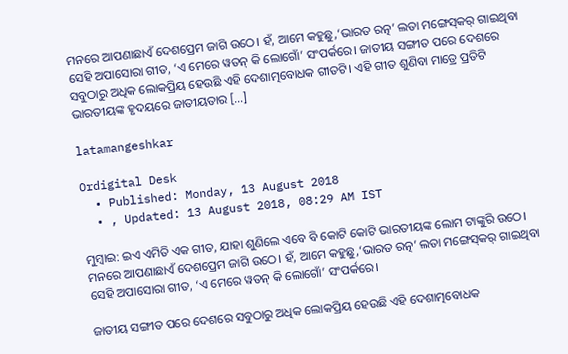ମନରେ ଆପଣାଛାଏଁ ଦେଶପ୍ରେମ ଜାଗି ଉଠେ। ହଁ, ଆମେ କହୁଛୁ,‘ଭାରତ ରତ୍ନ’ ଲତା ମଙ୍ଗେସ୍‌କର୍‌ ଗାଇଥିବା ସେହି ଅପାସୋରା ଗୀତ, ‘ଏ ମେରେ ୱତନ୍‌ କି ଲୋଗୋଁ’ ସଂପର୍କରେ। ଜାତୀୟ ସଙ୍ଗୀତ ପରେ ଦେଶରେ ସବୁଠାରୁ ଅଧିକ ଲୋକପ୍ରିୟ ହେଉଛି ଏହି ଦେଶାତ୍ମବୋଧକ ଗୀତଟି। ଏହି ଗୀତ ଶୁଣିବା ମାତ୍ରେ ପ୍ରତିଟି ଭାରତୀୟଙ୍କ ହୃଦୟରେ ଜାତୀୟତାର […]

latamangeshkar

Ordigital Desk
  • Published: Monday, 13 August 2018
  • , Updated: 13 August 2018, 08:29 AM IST

ମୁମ୍ବାଇ: ଇଏ ଏମିତି ଏକ ଗୀତ, ଯାହା ଶୁଣିଲେ ଏବେ ବି କୋଟି କୋଟି ଭାରତୀୟଙ୍କ ଲୋମ ଟାଙ୍କୁରି ଉଠେ। ମନରେ ଆପଣାଛାଏଁ ଦେଶପ୍ରେମ ଜାଗି ଉଠେ। ହଁ, ଆମେ କହୁଛୁ,‘ଭାରତ ରତ୍ନ’ ଲତା ମଙ୍ଗେସ୍‌କର୍‌ ଗାଇଥିବା ସେହି ଅପାସୋରା ଗୀତ, ‘ଏ ମେରେ ୱତନ୍‌ କି ଲୋଗୋଁ’ ସଂପର୍କରେ।

ଜାତୀୟ ସଙ୍ଗୀତ ପରେ ଦେଶରେ ସବୁଠାରୁ ଅଧିକ ଲୋକପ୍ରିୟ ହେଉଛି ଏହି ଦେଶାତ୍ମବୋଧକ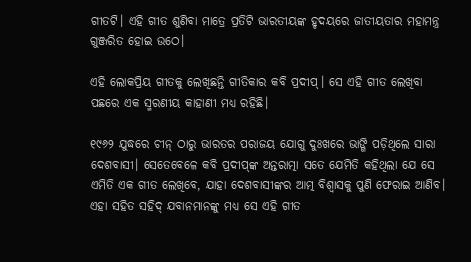ଗୀତଟି। ଏହି ଗୀତ ଶୁଣିବା ମାତ୍ରେ ପ୍ରତିଟି ଭାରତୀୟଙ୍କ ହୃଦୟରେ ଜାତୀୟତାର ମହାମନ୍ତ୍ର ଗୁଞ୍ଜରିତ ହୋଇ ଉଠେ।

ଏହି ଲୋକପ୍ରିୟ ଗୀତକୁ ଲେଖିଛନ୍ତି ଗୀତିକାର କବି ପ୍ରଦୀପ୍‌। ସେ ଏହି ଗୀତ ଲେଖିବା ପଛରେ ଏକ ସ୍ମରଣୀୟ କାହାଣୀ ମଧ୍ୟ ରହିଛି।

୧୯୬୨ ଯୁଦ୍ଧରେ ଚୀନ୍‌ ଠାରୁ ଭାରତର ପରାଜୟ ଯୋଗୁ ଦୁଃଖରେ ଭାଙ୍ଗି ପଡ଼ିଥିଲେ ସାରା ଦେଶବାସୀ। ସେତେବେଳେ କବି ପ୍ରଦୀପ୍‌ଙ୍କ ଅନ୍ତରାତ୍ମା ସତେ ଯେମିତି କହିଥିଲା ଯେ ସେ ଏମିତି ଏକ ଗୀତ ଲେଖିବେ, ଯାହା ଦେଶବାସୀଙ୍କର ଆତ୍ମ ବିଶ୍ୱାସକୁ ପୁଣି ଫେରାଇ ଆଣିବ। ଏହା ସହିତ ସହିଦ୍ ଯବାନମାନଙ୍କୁ ମଧ୍ୟ ସେ ଏହି ଗୀତ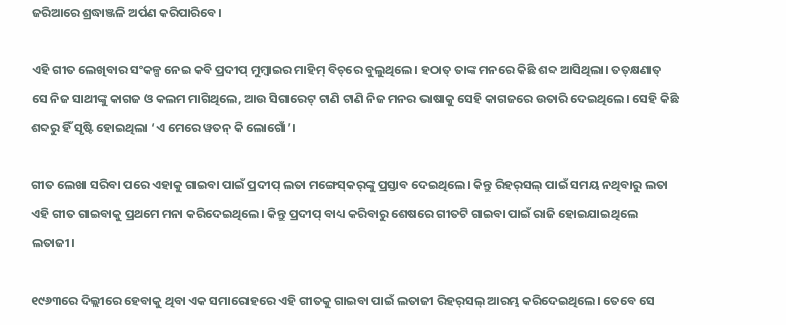ଜରିଆରେ ଶ୍ରଦ୍ଧାଞ୍ଜଳି ଅର୍ପଣ କରିପାରିବେ।

ଏହି ଗୀତ ଲେଖିବାର ସଂକଳ୍ପ ନେଇ କବି ପ୍ରଦୀପ୍‌ ମୁମ୍ବାଇର ମାହିମ୍‌ ବିଚ୍‌ରେ ବୁଲୁଥିଲେ। ହଠାତ୍‌ ତାଙ୍କ ମନରେ କିଛି ଶବ୍ଦ ଆସିଥିଲା। ତତ୍‌କ୍ଷଣାତ୍ ସେ ନିଜ ସାଥୀଙ୍କୁ କାଗଜ ଓ କଲମ ମାଗିଥିଲେ, ଆଉ ସିଗାରେଟ୍‌ ଟାଣି ଟାଣି ନିଜ ମନର ଭାଷାକୁ ସେହି କାଗଜରେ ଉତାରି ଦେଇଥିଲେ। ସେହି କିଛି ଶବ୍ଦରୁ ହିଁ ସୃଷ୍ଟି ହୋଇଥିଲା ‘ଏ ମେରେ ୱତନ୍‌ କି ଲୋଗୋଁ’।

ଗୀତ ଲେଖା ସରିବା ପରେ ଏହାକୁ ଗାଇବା ପାଇଁ ପ୍ରଦୀପ୍‌ ଲତା ମଙ୍ଗେସ୍‌କର୍‌ଙ୍କୁ ପ୍ରସ୍ତାବ ଦେଇଥିଲେ। କିନ୍ତୁ ରିହର୍‌ସଲ୍‌ ପାଇଁ ସମୟ ନଥିବାରୁ ଲତା ଏହି ଗୀତ ଗାଇବାକୁ ପ୍ରଥମେ ମନା କରିଦେଇଥିଲେ। କିନ୍ତୁ ପ୍ରଦୀପ୍‌ ବାଧ୍ୟ କରିବାରୁ ଶେଷରେ ଗୀତଟି ଗାଇବା ପାଇଁ ରାଜି ହୋଇଯାଇଥିଲେ ଲତାଜୀ।

୧୯୬୩ରେ ଦିଲ୍ଲୀରେ ହେବାକୁ ଥିବା ଏକ ସମାରୋହରେ ଏହି ଗୀତକୁ ଗାଇବା ପାଇଁ ଲତାଜୀ ରିହର୍‌ସଲ୍‌ ଆରମ୍ଭ କରିଦେଇଥିଲେ। ତେବେ ସେ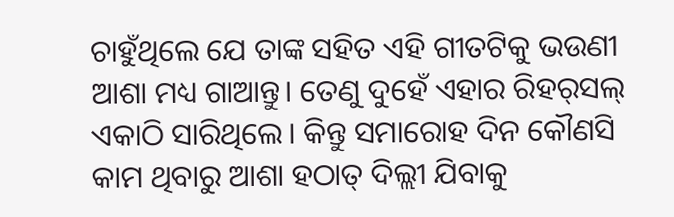ଚାହୁଁଥିଲେ ଯେ ତାଙ୍କ ସହିତ ଏହି ଗୀତଟିକୁ ଭଉଣୀ ଆଶା ମଧ୍ୟ ଗାଆନ୍ତୁ। ତେଣୁ ଦୁହେଁ ଏହାର ରିହର୍‌ସଲ୍‌ ଏକାଠି ସାରିଥିଲେ। କିନ୍ତୁ ସମାରୋହ ଦିନ କୌଣସି କାମ ଥିବାରୁ ଆଶା ହଠାତ୍‌ ଦିଲ୍ଲୀ ଯିବାକୁ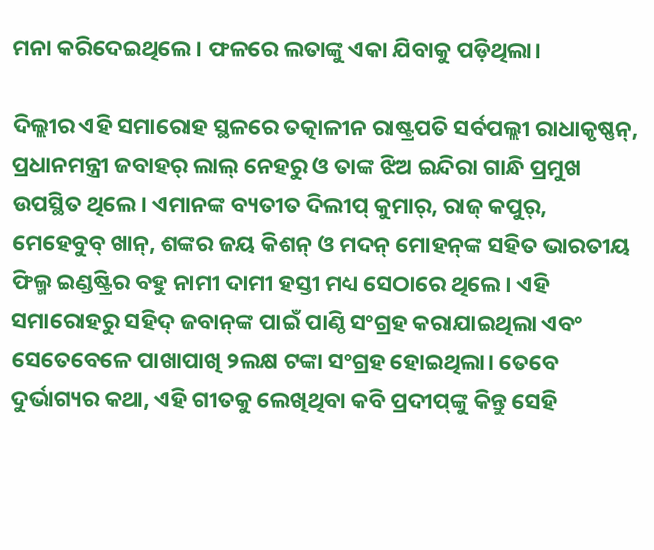ମନା କରିଦେଇଥିଲେ। ଫଳରେ ଲତାଙ୍କୁ ଏକା ଯିବାକୁ ପଡ଼ିଥିଲା।

ଦିଲ୍ଲୀର ଏହି ସମାରୋହ ସ୍ଥଳରେ ତତ୍କାଳୀନ ରାଷ୍ଟ୍ରପତି ସର୍ବପଲ୍ଲୀ ରାଧାକୃଷ୍ଣନ୍‌, ପ୍ରଧାନମନ୍ତ୍ରୀ ଜବାହର୍‌ ଲାଲ୍‌ ନେହରୁ ଓ ତାଙ୍କ ଝିଅ ଇନ୍ଦିରା ଗାନ୍ଧି ପ୍ରମୁଖ ଉପସ୍ଥିତ ଥିଲେ। ଏମାନଙ୍କ ବ୍ୟତୀତ ଦିଲୀପ୍‌ କୁମାର୍‌, ରାଜ୍‌ କପୁର୍‌, ମେହେବୁବ୍‌ ଖାନ୍‌, ଶଙ୍କର ଜୟ କିଶନ୍‌ ଓ ମଦନ୍‌ ମୋହନ୍‌ଙ୍କ ସହିତ ଭାରତୀୟ ଫିଲ୍ମ ଇଣ୍ଡଷ୍ଟ୍ରିର ବହୁ ନାମୀ ଦାମୀ ହସ୍ତୀ ମଧ୍ୟ ସେଠାରେ ଥିଲେ। ଏହି ସମାରୋହରୁ ସହିଦ୍‌ ଜବାନ୍‌ଙ୍କ ପାଇଁ ପାଣ୍ଠି ସଂଗ୍ରହ କରାଯାଇଥିଲା ଏବଂ ସେତେବେଳେ ପାଖାପାଖି ୨ଲକ୍ଷ ଟଙ୍କା ସଂଗ୍ରହ ହୋଇଥିଲା। ତେବେ ଦୁର୍ଭାଗ୍ୟର କଥା, ଏହି ଗୀତକୁ ଲେଖିଥିବା କବି ପ୍ରଦୀପ୍‌ଙ୍କୁ କିନ୍ତୁ ସେହି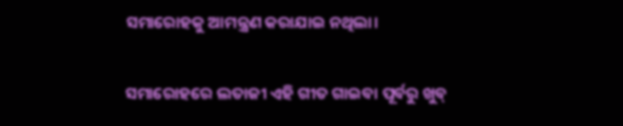ସମାରୋହକୁ ଆମନ୍ତ୍ରଣ କରାଯାଇ ନଥିଲା।

ସମାରୋହରେ ଲତାଜୀ ଏହି ଗୀତ ଗାଇବା ପୂର୍ବରୁ ଖୁବ୍‌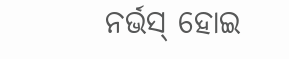ନର୍ଭସ୍‌ ହୋଇ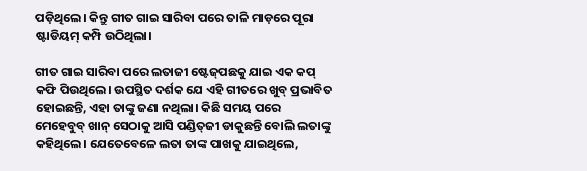ପଡ଼ିଥିଲେ। କିନ୍ତୁ ଗୀତ ଗାଇ ସାରିବା ପରେ ତାଳି ମାଡ଼ରେ ପୂରା ଷ୍ଟାଡିୟମ୍‌ କମ୍ପି ଉଠିଥିଲା।

ଗୀତ ଗାଇ ସାରିବା ପରେ ଲତାଜୀ ଷ୍ଟେଜ୍‌ପଛକୁ ଯାଇ ଏକ କପ୍‌ କଫି ପିଉଥିଲେ। ଉପସ୍ଥିତ ଦର୍ଶକ ଯେ ଏହି ଗୀତରେ ଖୁବ୍‌ ପ୍ରଭାବିତ ହୋଇଛନ୍ତି, ଏହା ତାଙ୍କୁ ଜଣା ନଥିଲା। କିଛି ସମୟ ପରେ ମେହେବୁବ୍‌ ଖାନ୍‌ ସେଠାକୁ ଆସି ପଣ୍ଡିତ୍‌ଜୀ ଡାକୁଛନ୍ତି ବୋଲି ଲତାଙ୍କୁ କହିଥିଲେ। ଯେତେବେଳେ ଲତା ତାଙ୍କ ପାଖକୁ ଯାଇଥିଲେ,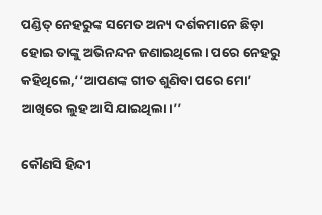ପଣ୍ଡିତ୍‌ ନେହରୁଙ୍କ ସମେତ ଅନ୍ୟ ଦର୍ଶକମାନେ ଛିଡ଼ା ହୋଇ ତାଙ୍କୁ ଅଭିନନ୍ଦନ ଜଣାଇଥିଲେ। ପରେ ନେହରୁ କହିଥିଲେ,‘‘ଆପଣଙ୍କ ଗୀତ ଶୁଣିବା ପରେ ମୋ’ ଆଖିରେ ଲୁହ ଆସି ଯାଇଥିଲା।’’

କୌଣସି ହିନ୍ଦୀ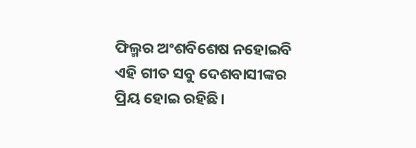ଫିଲ୍ମର ଅଂଶବିଶେଷ ନହୋଇବି ଏହି ଗୀତ ସବୁ ଦେଶବାସୀଙ୍କର ପ୍ରିୟ ହୋଇ ରହିଛି।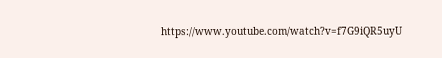https://www.youtube.com/watch?v=f7G9iQR5uyU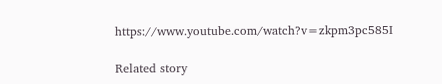https://www.youtube.com/watch?v=zkpm3pc585I

Related story